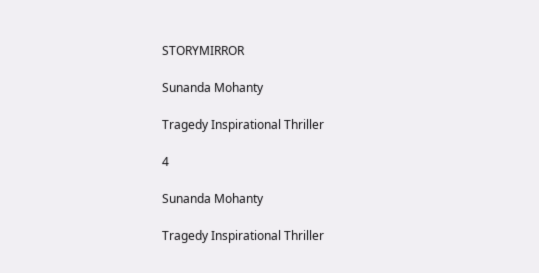STORYMIRROR

Sunanda Mohanty

Tragedy Inspirational Thriller

4

Sunanda Mohanty

Tragedy Inspirational Thriller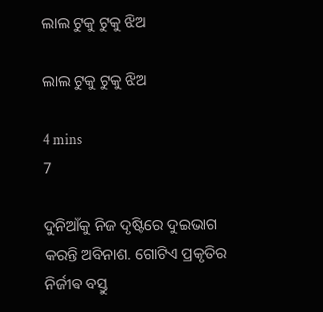ଲାଲ ଟୁକୁ ଟୁକୁ ଝିଅ

ଲାଲ ଟୁକୁ ଟୁକୁ ଝିଅ

4 mins
7

ଦୁନିଆଁକୁ ନିଜ ଦୃଷ୍ଟିରେ ଦୁଇଭାଗ କରନ୍ତି ଅବିନାଶ. ଗୋଟିଏ ପ୍ରକୃତିର ନିର୍ଜୀଵ ବସ୍ତୁ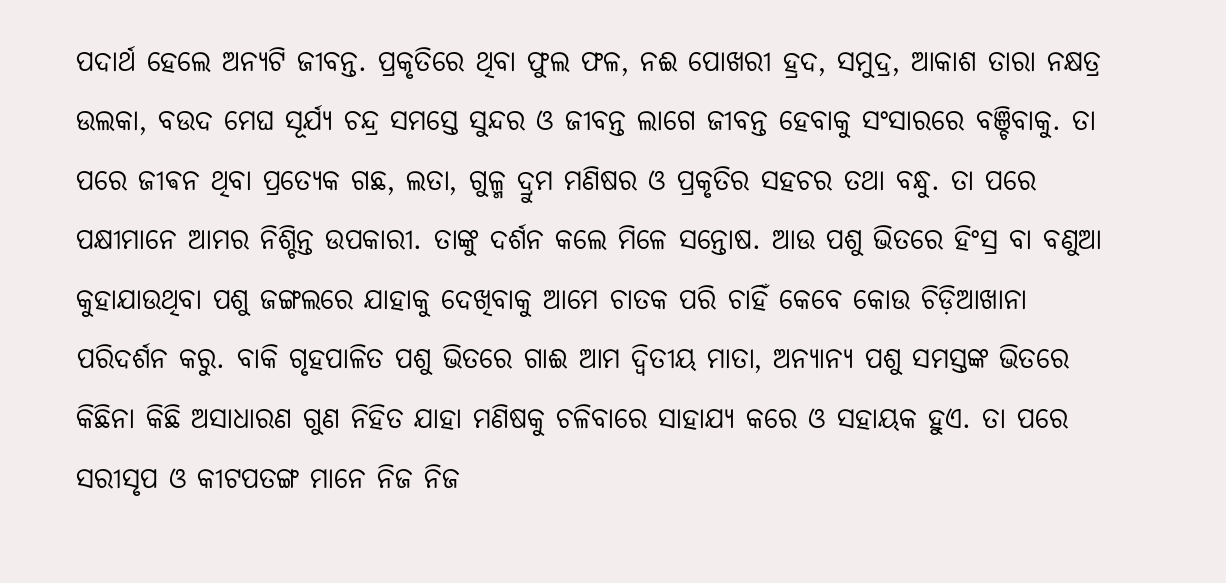ପଦାର୍ଥ ହେଲେ ଅନ୍ୟଟି ଜୀବନ୍ତ. ପ୍ରକୃତିରେ ଥିବା ଫୁଲ ଫଳ, ନଈ ପୋଖରୀ ହ୍ରଦ, ସମୁଦ୍ର, ଆକାଶ ତାରା ନକ୍ଷତ୍ର ଉଲକା, ବଉଦ ମେଘ ସୂର୍ଯ୍ୟ ଚନ୍ଦ୍ର ସମସ୍ତେ ସୁନ୍ଦର ଓ ଜୀବନ୍ତ ଲାଗେ ଜୀବନ୍ତ ହେବାକୁ ସଂସାରରେ ବଞ୍ଚିବାକୁ. ତା ପରେ ଜୀଵନ ଥିବା ପ୍ରତ୍ୟେକ ଗଛ, ଲତା, ଗୁଳ୍ମ ଦ୍ରୁମ ମଣିଷର ଓ ପ୍ରକୃତିର ସହଚର ତଥା ବନ୍ଧୁ. ତା ପରେ ପକ୍ଷୀମାନେ ଆମର ନିଶ୍ଚିନ୍ତ ଉପକାରୀ. ତାଙ୍କୁ ଦର୍ଶନ କଲେ ମିଳେ ସନ୍ତୋଷ. ଆଉ ପଶୁ ଭିତରେ ହିଂସ୍ର ବା ବଣୁଆ କୁହାଯାଉଥିବା ପଶୁ ଜଙ୍ଗଲରେ ଯାହାକୁ ଦେଖିବାକୁ ଆମେ ଚାତକ ପରି ଚାହିଁ କେବେ କୋଉ ଚିଡ଼ିଆଖାନା ପରିଦର୍ଶନ କରୁ. ବାକି ଗୃହପାଳିତ ପଶୁ ଭିତରେ ଗାଈ ଆମ ଦ୍ୱିତୀୟ ମାତା, ଅନ୍ୟାନ୍ୟ ପଶୁ ସମସ୍ତଙ୍କ ଭିତରେ କିଛିନା କିଛି ଅସାଧାରଣ ଗୁଣ ନିହିତ ଯାହା ମଣିଷକୁ ଚଳିବାରେ ସାହାଯ୍ୟ କରେ ଓ ସହାୟକ ହୁଏ. ତା ପରେ ସରୀସୃପ ଓ କୀଟପତଙ୍ଗ ମାନେ ନିଜ ନିଜ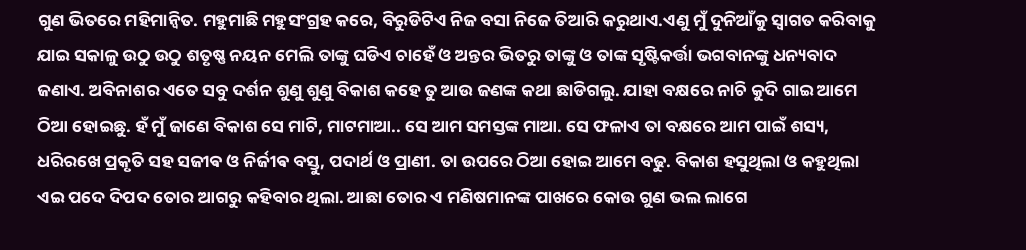ଗୁଣ ଭିତରେ ମହିମାନ୍ୱିତ. ମହୁମାଛି ମହୁସଂଗ୍ରହ କରେ, ବିରୁଡିଟିଏ ନିଜ ବସା ନିଜେ ତିଆରି କରୁଥାଏ.ଏଣୁ ମୁଁ ଦୁନିଆଁକୁ ସ୍ୱାଗତ କରିବାକୁ ଯାଇ ସକାଳୁ ଉଠୁ ଉଠୁ ଶତୃଷ୍ଣ ନୟନ ମେଲି ତାଙ୍କୁ ଘଡିଏ ଚାହେଁ ଓ ଅନ୍ତର ଭିତରୁ ତାଙ୍କୁ ଓ ତାଙ୍କ ସୃଷ୍ଟିକର୍ତ୍ତା ଭଗବାନଙ୍କୁ ଧନ୍ୟବାଦ ଜଣାଏ. ଅବିନାଶର ଏତେ ସବୁ ଦର୍ଶନ ଶୁଣୁ ଶୁଣୁ ବିକାଶ କହେ ତୁ ଆଉ ଜଣଙ୍କ କଥା ଛାଡିଗଲୁ. ଯାହା ବକ୍ଷରେ ନାଚି କୁଦି ଗାଇ ଆମେ ଠିଆ ହୋଇଛୁ. ହଁ ମୁଁ ଜାଣେ ବିକାଶ ସେ ମାଟି, ମାଟମାଆ.. ସେ ଆମ ସମସ୍ତଙ୍କ ମାଆ. ସେ ଫଳାଏ ତା ବକ୍ଷରେ ଆମ ପାଇଁ ଶସ୍ୟ, ଧରିରଖେ ପ୍ରକୃତି ସହ ସଜୀଵ ଓ ନିର୍ଜୀଵ ବସ୍ତୁ, ପଦାର୍ଥ ଓ ପ୍ରାଣୀ. ତା ଉପରେ ଠିଆ ହୋଇ ଆମେ ବଢୁ. ବିକାଶ ହସୁଥିଲା ଓ କହୁଥିଲା ଏଇ ପଦେ ଦିପଦ ତୋର ଆଗରୁ କହିବାର ଥିଲା. ଆଛା ତୋର ଏ ମଣିଷମାନଙ୍କ ପାଖରେ କୋଉ ଗୁଣ ଭଲ ଲାଗେ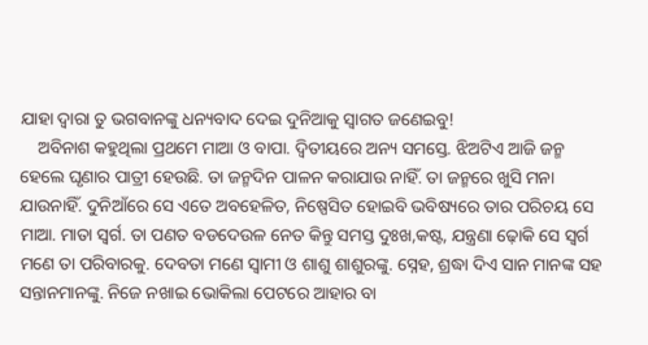ଯାହା ଦ୍ୱାରା ତୁ ଭଗବାନଙ୍କୁ ଧନ୍ୟବାଦ ଦେଇ ଦୁନିଆକୁ ସ୍ୱାଗତ ଜଣେଇବୁ!
    ଅବିନାଶ କହୁଥିଲା ପ୍ରଥମେ ମାଆ ଓ ବାପା. ଦ୍ୱିତୀୟରେ ଅନ୍ୟ ସମସ୍ତେ. ଝିଅଟିଏ ଆଜି ଜନ୍ମ ହେଲେ ଘୃଣାର ପାତ୍ରୀ ହେଉଛି. ତା ଜନ୍ମଦିନ ପାଳନ କରାଯାଉ ନାହିଁ. ତା ଜନ୍ମରେ ଖୁସି ମନା ଯାଉନାହିଁ. ଦୁନିଆଁରେ ସେ ଏତେ ଅବହେଳିତ, ନିଷ୍ପେସିତ ହୋଇବି ଭବିଷ୍ୟରେ ତାର ପରିଚୟ ସେ ମାଆ. ମାତା ସ୍ୱର୍ଗ. ତା ପଣତ ବଡଦେଉଳ ନେତ କିନ୍ତୁ ସମସ୍ତ ଦୁଃଖ,କଷ୍ଟ, ଯନ୍ତ୍ରଣା ଢ଼ୋକି ସେ ସ୍ୱର୍ଗ ମଣେ ତା ପରିବାରକୁ. ଦେବତା ମଣେ ସ୍ୱାମୀ ଓ ଶାଶୁ ଶାଶୁରଙ୍କୁ. ସ୍ନେହ, ଶ୍ରଦ୍ଧା ଦିଏ ସାନ ମାନଙ୍କ ସହ ସନ୍ତାନମାନଙ୍କୁ. ନିଜେ ନଖାଇ ଭୋକିଲା ପେଟରେ ଆହାର ବା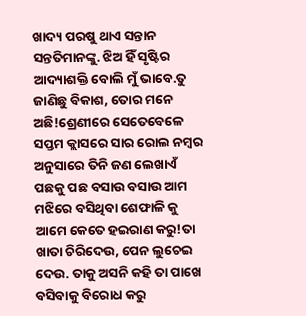ଖାଦ୍ୟ ପରଷୁ ଥାଏ ସନ୍ତାନ ସନ୍ତତିମାନଙ୍କୁ. ଝିଅ ହିଁ ସୃଷ୍ଟିର ଆଦ୍ୟାଶକ୍ତି ବୋଲି ମୁଁ ଭାବେ.ତୁ ଜାଣିଛୁ ବିକାଶ, ତୋର ମନେ ଅଛି!ଶ୍ରେଣୀରେ ସେତେବେଳେ ସପ୍ତମ କ୍ଲାସରେ ସାର ରୋଲ ନମ୍ବର ଅନୁସାରେ ତିନି ଜଣ ଲେଖାଏଁ ପଛକୁ ପଛ ବସାଉ ବସାଉ ଆମ ମଝିରେ ବସିଥିବା ଶେଫାଳି କୁ ଆମେ କେତେ ହଇରାଣ କରୁ!ତା ଖାତା ଚିରିଦେଉ, ପେନ ଲୁଚେଇ ଦେଉ. ତାକୁ ଅସନି କହି ତା ପାଖେ ବସିବାକୁ ବିରୋଧ କରୁ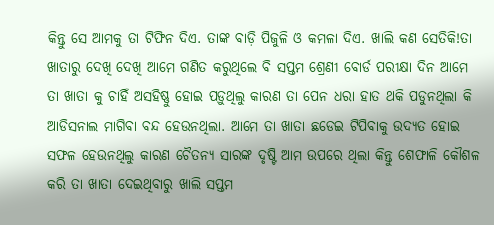କିନ୍ତୁ ସେ ଆମକୁ ତା ଟିଫିନ ଦିଏ. ତାଙ୍କ ବାଡ଼ି ପିଜୁଳି ଓ କମଳା ଦିଏ. ଖାଲି କଣ ସେତିକି!ତା ଖାତାରୁ ଦେଖି ଦେଖି ଆମେ ଗଣିତ କରୁଥିଲେ ବି ସପ୍ତମ ଶ୍ରେଣୀ ବୋର୍ଡ ପରୀକ୍ଷା ଦିନ ଆମେ ତା ଖାତା କୁ ଚାହିଁ ଅସହିଷ୍ଣୁ ହୋଇ ପଡ଼ୁଥିଲୁ କାରଣ ତା ପେନ ଧରା ହାତ ଥକି ପଡୁନଥିଲା କି ଆଡିସନାଲ ମାଗିବା ବନ୍ଦ ହେଉନଥିଲା. ଆମେ ତା ଖାତା ଛଡେଇ ଟିପିବାକୁ ଉଦ୍ୟତ ହୋଇ ସଫଳ ହେଉନଥିଲୁ କାରଣ ଚୈତନ୍ୟ ସାରଙ୍କ ଦୃଷ୍ଟି ଆମ ଉପରେ ଥିଲା କିନ୍ତୁ ଶେଫାଳି କୌଶଳ କରି ତା ଖାତା ଦେଇଥିବାରୁ ଖାଲି ସପ୍ତମ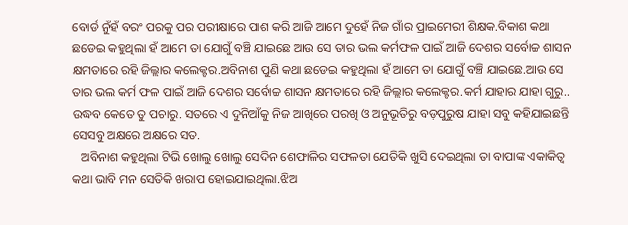ବୋର୍ଡ ନୁଁହଁ ବରଂ ପରକୁ ପର ପରୀକ୍ଷାରେ ପାଶ କରି ଆଜି ଆମେ ଦୁହେଁ ନିଜ ଗାଁର ପ୍ରାଇମେରୀ ଶିକ୍ଷକ.ବିକାଶ କଥା ଛଡେଇ କହୁଥିଲା ହଁ ଆମେ ତା ଯୋଗୁଁ ବଞ୍ଚି ଯାଇଛେ ଆଉ ସେ ତାର ଭଲ କର୍ମଫଳ ପାଇଁ ଆଜି ଦେଶର ସର୍ବୋଚ୍ଚ ଶାସନ କ୍ଷମତାରେ ରହି ଜିଲ୍ଲାର କଲେକ୍ଟର.ଅବିନାଶ ପୁଣି କଥା ଛଡେଇ କହୁଥିଲା ହଁ ଆମେ ତା ଯୋଗୁଁ ବଞ୍ଚି ଯାଇଛେ.ଆଉ ସେ ତାର ଭଲ କର୍ମ ଫଳ ପାଇଁ ଆଜି ଦେଶର ସର୍ବୋଚ୍ଚ ଶାସନ କ୍ଷମତାରେ ରହି ଜିଲ୍ଲାର କଲେକ୍ଟର.କର୍ମ ଯାହାର ଯାହା ଗୁରୁ.. ଉଦ୍ଧବ କେତେ ତୁ ପଚାରୁ. ସତରେ ଏ ଦୁନିଆଁକୁ ନିଜ ଆଖିରେ ପରଖି ଓ ଅନୁଭୂତିରୁ ବଡ଼ପୁରୁଷ ଯାହା ସବୁ କହିଯାଇଛନ୍ତି ସେସବୁ ଅକ୍ଷରେ ଅକ୍ଷରେ ସତ.
   ଅବିନାଶ କହୁଥିଲା ଟିଭି ଖୋଲୁ ଖୋଲୁ ସେଦିନ ଶେଫାଳିର ସଫଳତା ଯେତିକି ଖୁସି ଦେଇଥିଲା ତା ବାପାଙ୍କ ଏକାକିତ୍ୱ କଥା ଭାବି ମନ ସେତିକି ଖରାପ ହୋଇଯାଇଥିଲା.ଝିଅ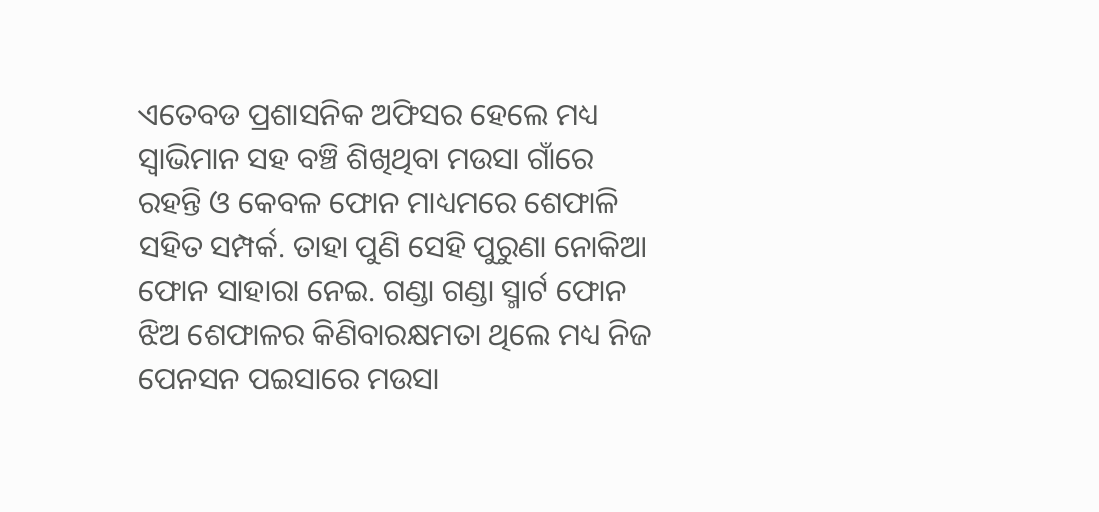ଏତେବଡ ପ୍ରଶାସନିକ ଅଫିସର ହେଲେ ମଧ୍ୟ ସ୍ୱାଭିମାନ ସହ ବଞ୍ଚି ଶିଖିଥିବା ମଉସା ଗାଁରେ ରହନ୍ତି ଓ କେବଳ ଫୋନ ମାଧ୍ୟମରେ ଶେଫାଳି ସହିତ ସମ୍ପର୍କ. ତାହା ପୁଣି ସେହି ପୁରୁଣା ନୋକିଆ ଫୋନ ସାହାରା ନେଇ. ଗଣ୍ଡା ଗଣ୍ଡା ସ୍ମାର୍ଟ ଫୋନ ଝିଅ ଶେଫାଳର କିଣିବାରକ୍ଷମତା ଥିଲେ ମଧ୍ୟ ନିଜ ପେନସନ ପଇସାରେ ମଉସା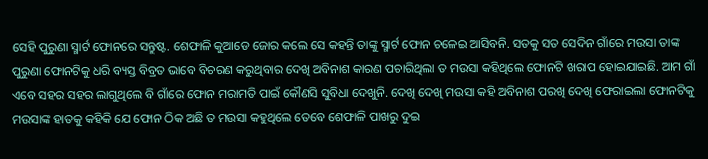ସେହି ପୁରୁଣା ସ୍ମାର୍ଟ ଫୋନରେ ସନ୍ତୁଷ୍ଟ. ଶେଫାଳି କୁଆଡେ ଜୋର କଲେ ସେ କହନ୍ତି ତାଙ୍କୁ ସ୍ମାର୍ଟ ଫୋନ ଚଳେଇ ଆସିବନି. ସତକୁ ସତ ସେଦିନ ଗାଁରେ ମଉସା ତାଙ୍କ ପୁରୁଣା ଫୋନଟିକୁ ଧରି ବ୍ୟସ୍ତ ବିବ୍ରତ ଭାବେ ବିଚରଣ କରୁଥିବାର ଦେଖି ଅବିନାଶ କାରଣ ପଚାରିଥିଲା ତ ମଉସା କହିଥିଲେ ଫୋନଟି ଖରାପ ହୋଇଯାଇଛି. ଆମ ଗାଁ ଏବେ ସହର ସହର ଲାଗୁଥିଲେ ବି ଗାଁରେ ଫୋନ ମରାମତି ପାଇଁ କୌଣସି ସୁବିଧା ଦେଖୁନି. ଦେଖି ଦେଖି ମଉସା କହି ଅବିନାଶ ପରଖି ଦେଖି ଫେରାଇଲା ଫୋନଟିକୁ ମଉସାଙ୍କ ହାତକୁ କହିକି ଯେ ଫୋନ ଠିକ ଅଛି ତ ମଉସା କହୁଥିଲେ ତେବେ ଶେଫାଳି ପାଖରୁ ଦୁଇ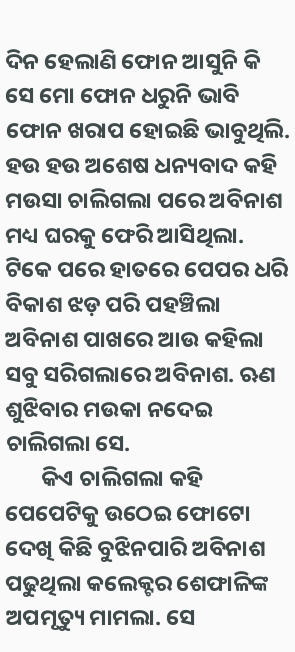ଦିନ ହେଲାଣି ଫୋନ ଆସୁନି କି ସେ ମୋ ଫୋନ ଧରୁନି ଭାବି ଫୋନ ଖରାପ ହୋଇଛି ଭାବୁଥିଲି. ହଉ ହଉ ଅଶେଷ ଧନ୍ୟବାଦ କହି ମଉସା ଚାଲିଗଲା ପରେ ଅବିନାଶ ମଧ୍ୟ ଘରକୁ ଫେରି ଆସିଥିଲା. ଟିକେ ପରେ ହାତରେ ପେପର ଧରି ବିକାଶ ଝଡ଼ ପରି ପହଞ୍ଚିଲା ଅବିନାଶ ପାଖରେ ଆଉ କହିଲା ସବୁ ସରିଗଲାରେ ଅବିନାଶ. ଋଣ ଶୁଝିବାର ମଉକା ନଦେଇ ଚାଲିଗଲା ସେ.
       କିଏ ଚାଲିଗଲା କହି ପେପେଟିକୁ ଉଠେଇ ଫୋଟୋ ଦେଖି କିଛି ବୁଝିନପାରି ଅବିନାଶ ପଢୁଥିଲା କଲେକ୍ଟର ଶେଫାଳିଙ୍କ ଅପମୃତ୍ୟୁ ମାମଲା. ସେ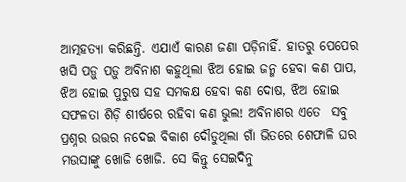ଆତ୍ମହତ୍ୟା କରିଛନ୍ତି. ଏଯାଏଁ କାରଣ ଜଣା ପଡ଼ିନାହିଁ. ହାତରୁ ପେପେର ଖସି ପଡ଼ୁ ପଡ଼ୁ ଅବିନାଶ କହୁଥିଲା ଝିଅ ହୋଇ ଜନ୍ମ ହେବା କଣ ପାପ, ଝିଅ ହୋଇ ପୁରୁଷ ସହ ସମକକ୍ଷ ହେବା କଣ ଦୋଷ, ଝିଅ ହୋଇ ସଫଳତା ଶିଡ଼ି ଶୀର୍ଷରେ ରହିବା କଣ ଭୁଲ! ଅବିନାଶର ଏତେ  ସବୁ ପ୍ରଶ୍ନର ଉତ୍ତର ନଦେଇ ବିକାଶ ଦୌଡୁଥିଲା ଗାଁ ଭିତରେ ଶେଫାଳି ଘର ମଉସାଙ୍କୁ ଖୋଜି ଖୋଜି. ସେ କିନ୍ତୁ ସେଇଦିନୁ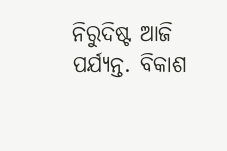ନିରୁଦିଷ୍ଟ ଆଜି ପର୍ଯ୍ୟନ୍ତ. ବିକାଶ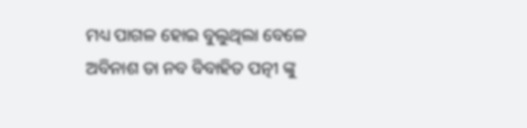ମଧ୍ୟ ପାଗଳ ହୋଇ ବୁଲୁଥିଲା ବେଳେ ଅବିନାଶ ତା ନବ ବିବାହିତ ପତ୍ନୀ ଙ୍କୁ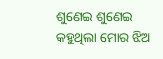ଶୁଣେଇ ଶୁଣେଇ କହୁଥିଲା ମୋର ଝିଅ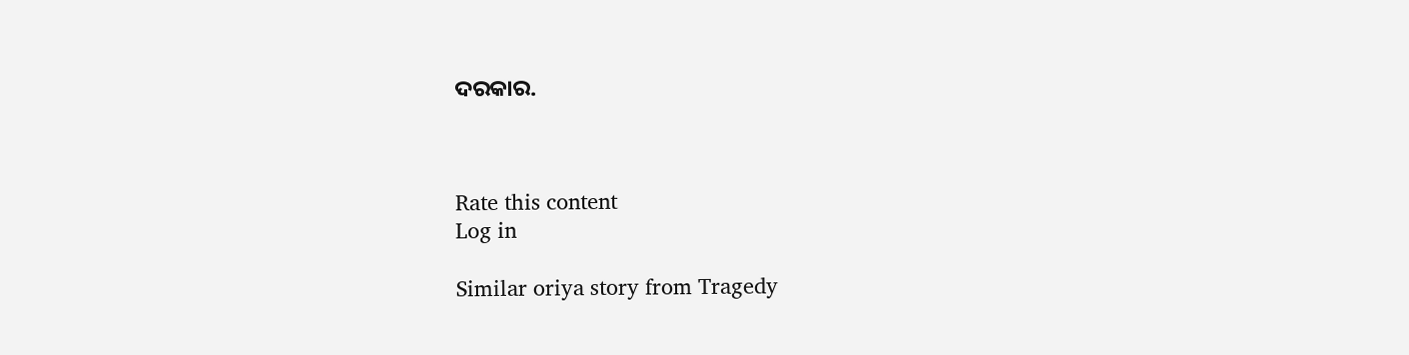ଦରକାର.



Rate this content
Log in

Similar oriya story from Tragedy